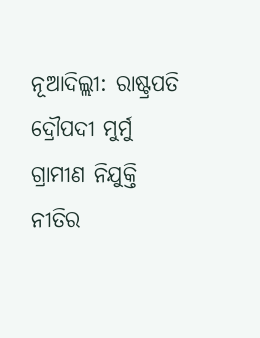ନୂଆଦିଲ୍ଲୀ: ରାଷ୍ଟ୍ରପତି ଦ୍ରୌପଦୀ ମୁର୍ମୁ ଗ୍ରାମୀଣ ନିଯୁକ୍ତି ନୀତିର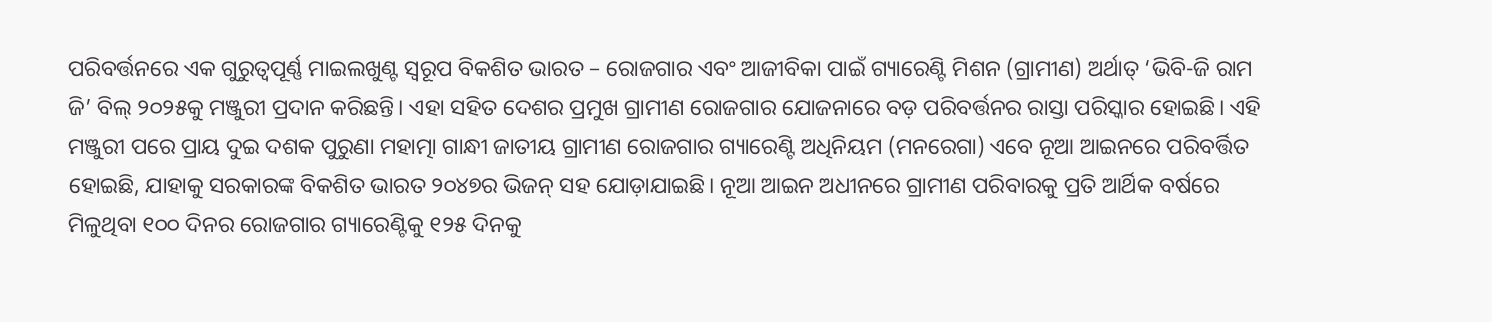ପରିବର୍ତ୍ତନରେ ଏକ ଗୁରୁତ୍ୱପୂର୍ଣ୍ଣ ମାଇଲଖୁଣ୍ଟ ସ୍ୱରୂପ ବିକଶିତ ଭାରତ – ରୋଜଗାର ଏବଂ ଆଜୀବିକା ପାଇଁ ଗ୍ୟାରେଣ୍ଟି ମିଶନ (ଗ୍ରାମୀଣ) ଅର୍ଥାତ୍ ‘ଭିବି-ଜି ରାମ ଜି’ ବିଲ୍ ୨୦୨୫କୁ ମଞ୍ଜୁରୀ ପ୍ରଦାନ କରିଛନ୍ତି। ଏହା ସହିତ ଦେଶର ପ୍ରମୁଖ ଗ୍ରାମୀଣ ରୋଜଗାର ଯୋଜନାରେ ବଡ଼ ପରିବର୍ତ୍ତନର ରାସ୍ତା ପରିସ୍କାର ହୋଇଛି। ଏହି ମଞ୍ଜୁରୀ ପରେ ପ୍ରାୟ ଦୁଇ ଦଶକ ପୁରୁଣା ମହାତ୍ମା ଗାନ୍ଧୀ ଜାତୀୟ ଗ୍ରାମୀଣ ରୋଜଗାର ଗ୍ୟାରେଣ୍ଟି ଅଧିନିୟମ (ମନରେଗା) ଏବେ ନୂଆ ଆଇନରେ ପରିବର୍ତ୍ତିତ ହୋଇଛି, ଯାହାକୁ ସରକାରଙ୍କ ବିକଶିତ ଭାରତ ୨୦୪୭ର ଭିଜନ୍ ସହ ଯୋଡ଼ାଯାଇଛି। ନୂଆ ଆଇନ ଅଧୀନରେ ଗ୍ରାମୀଣ ପରିବାରକୁ ପ୍ରତି ଆର୍ଥିକ ବର୍ଷରେ ମିଳୁଥିବା ୧୦୦ ଦିନର ରୋଜଗାର ଗ୍ୟାରେଣ୍ଟିକୁ ୧୨୫ ଦିନକୁ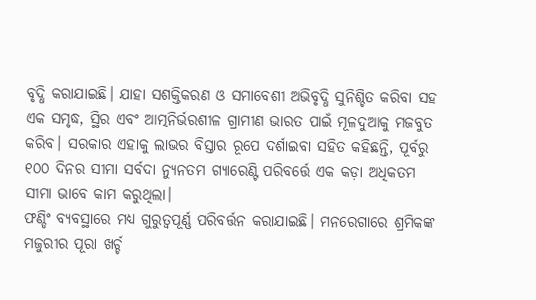ବୃଦ୍ଧି କରାଯାଇଛି। ଯାହା ସଶକ୍ତିକରଣ ଓ ସମାବେଶୀ ଅଭିବୃଦ୍ଧି ସୁନିଶ୍ଚିତ କରିବା ସହ ଏକ ସମୃଦ୍ଧ, ସ୍ଥିର ଏବଂ ଆତ୍ମନିର୍ଭରଶୀଳ ଗ୍ରାମୀଣ ଭାରତ ପାଇଁ ମୂଳଦୁଆକୁ ମଜବୁତ କରିବ। ସରକାର ଏହାକୁ ଲାଭର ବିସ୍ତାର ରୂପେ ଦର୍ଶାଇବା ସହିତ କହିଛନ୍ତି, ପୂର୍ବରୁ ୧୦୦ ଦିନର ସୀମା ସର୍ବଦା ନ୍ୟୁନତମ ଗ୍ୟାରେଣ୍ଟି ପରିବର୍ତ୍ତେ ଏକ କଡ଼ା ଅଧିକତମ ସୀମା ଭାବେ କାମ କରୁଥିଲା।
ଫଣ୍ଡିଂ ବ୍ୟବସ୍ଥାରେ ମଧ୍ୟ ଗୁରୁତ୍ୱପୂର୍ଣ୍ଣ ପରିବର୍ତ୍ତନ କରାଯାଇଛି। ମନରେଗାରେ ଶ୍ରମିକଙ୍କ ମଜୁରୀର ପୂରା ଖର୍ଚ୍ଚ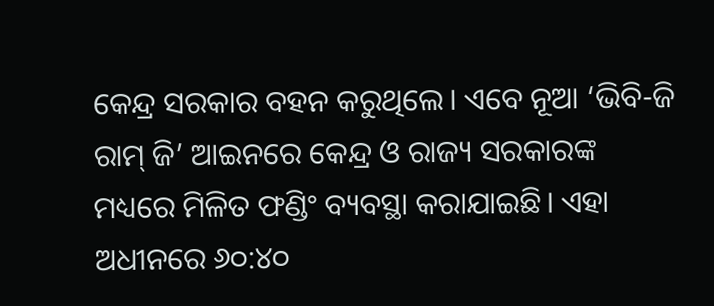କେନ୍ଦ୍ର ସରକାର ବହନ କରୁଥିଲେ। ଏବେ ନୂଆ ‘ଭିବି-ଜି ରାମ୍ ଜି’ ଆଇନରେ କେନ୍ଦ୍ର ଓ ରାଜ୍ୟ ସରକାରଙ୍କ ମଧ୍ୟରେ ମିଳିତ ଫଣ୍ଡିଂ ବ୍ୟବସ୍ଥା କରାଯାଇଛି। ଏହା ଅଧୀନରେ ୬୦:୪୦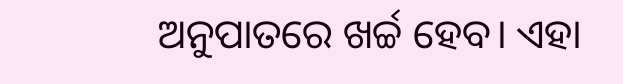ଅନୁପାତରେ ଖର୍ଚ୍ଚ ହେବ। ଏହା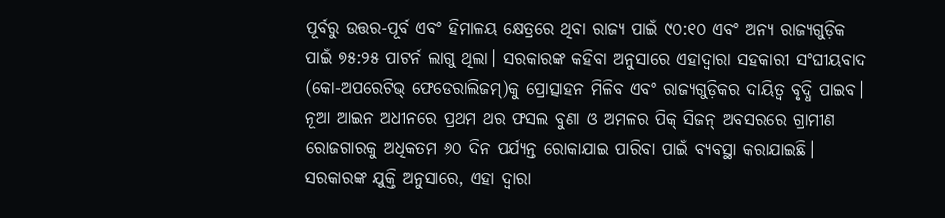ପୂର୍ବରୁ ଉତ୍ତର-ପୂର୍ବ ଏବଂ ହିମାଳୟ କ୍ଷେତ୍ରରେ ଥିବା ରାଜ୍ୟ ପାଇଁ ୯୦:୧୦ ଏବଂ ଅନ୍ୟ ରାଜ୍ୟଗୁଡ଼ିକ ପାଇଁ ୭୫:୨୫ ପାଟର୍ନ ଲାଗୁ ଥିଲା। ସରକାରଙ୍କ କହିବା ଅନୁସାରେ ଏହାଦ୍ୱାରା ସହକାରୀ ସଂଘୀୟବାଦ (କୋ-ଅପରେଟିଭ୍ ଫେଡେରାଲିଜମ୍)କୁ ପ୍ରୋତ୍ସାହନ ମିଳିବ ଏବଂ ରାଜ୍ୟଗୁଡ଼ିକର ଦାୟିତ୍ୱ ବୃଦ୍ଧି ପାଇବ।
ନୂଆ ଆଇନ ଅଧୀନରେ ପ୍ରଥମ ଥର ଫସଲ ବୁଣା ଓ ଅମଳର ପିକ୍ ସିଜନ୍ ଅବସରରେ ଗ୍ରାମୀଣ ରୋଜଗାରକୁ ଅଧିକତମ ୬୦ ଦିନ ପର୍ଯ୍ୟନ୍ତ ରୋକାଯାଇ ପାରିବା ପାଇଁ ବ୍ୟବସ୍ଥା କରାଯାଇଛି। ସରକାରଙ୍କ ଯୁକ୍ତି ଅନୁସାରେ, ଏହା ଦ୍ୱାରା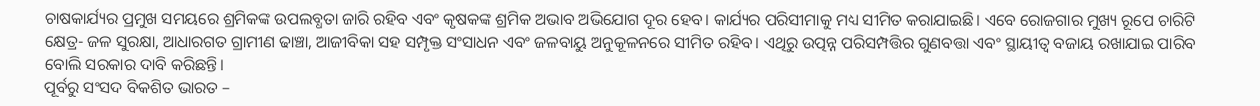ଚାଷକାର୍ଯ୍ୟର ପ୍ରମୁଖ ସମୟରେ ଶ୍ରମିକଙ୍କ ଉପଲବ୍ଧତା ଜାରି ରହିବ ଏବଂ କୃଷକଙ୍କ ଶ୍ରମିକ ଅଭାବ ଅଭିଯୋଗ ଦୂର ହେବ। କାର୍ଯ୍ୟର ପରିସୀମାକୁ ମଧ୍ୟ ସୀମିତ କରାଯାଇଛି। ଏବେ ରୋଜଗାର ମୁଖ୍ୟ ରୂପେ ଚାରିଟି କ୍ଷେତ୍ର- ଜଳ ସୁରକ୍ଷା, ଆଧାରଗତ ଗ୍ରାମୀଣ ଢାଞ୍ଚା, ଆଜୀବିକା ସହ ସମ୍ପୃକ୍ତ ସଂସାଧନ ଏବଂ ଜଳବାୟୁ ଅନୁକୂଳନରେ ସୀମିତ ରହିବ। ଏଥିରୁ ଉତ୍ପନ୍ନ ପରିସମ୍ପତ୍ତିର ଗୁଣବତ୍ତା ଏବଂ ସ୍ଥାୟୀତ୍ୱ ବଜାୟ ରଖାଯାଇ ପାରିବ ବୋଲି ସରକାର ଦାବି କରିଛନ୍ତି।
ପୂର୍ବରୁ ସଂସଦ ବିକଶିତ ଭାରତ –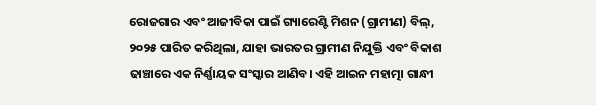ରୋଜଗାର ଏବଂ ଆଜୀବିକା ପାଇଁ ଗ୍ୟାରେଣ୍ଟି ମିଶନ (ଗ୍ରାମୀଣ) ବିଲ୍, ୨୦୨୫ ପାରିତ କରିଥିଲା, ଯାହା ଭାରତର ଗ୍ରାମୀଣ ନିଯୁକ୍ତି ଏବଂ ବିକାଶ ଢାଞ୍ଚାରେ ଏକ ନିର୍ଣ୍ଣାୟକ ସଂସ୍କାର ଆଣିବ। ଏହି ଆଇନ ମହାତ୍ମା ଗାନ୍ଧୀ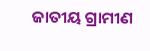ଜାତୀୟ ଗ୍ରାମୀଣ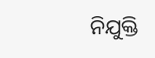ନିଯୁକ୍ତି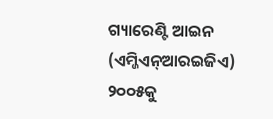ଗ୍ୟାରେଣ୍ଟି ଆଇନ (ଏମ୍ଜିଏନ୍ଆରଇଜିଏ) ୨୦୦୫କୁ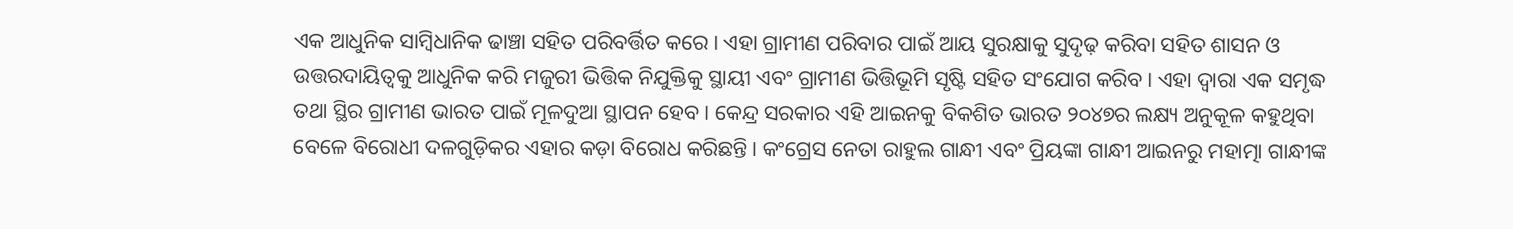ଏକ ଆଧୁନିକ ସାମ୍ବିଧାନିକ ଢାଞ୍ଚା ସହିତ ପରିବର୍ତ୍ତିତ କରେ। ଏହା ଗ୍ରାମୀଣ ପରିବାର ପାଇଁ ଆୟ ସୁରକ୍ଷାକୁ ସୁଦୃଢ଼ କରିବା ସହିତ ଶାସନ ଓ ଉତ୍ତରଦାୟିତ୍ୱକୁ ଆଧୁନିକ କରି ମଜୁରୀ ଭିତ୍ତିକ ନିଯୁକ୍ତିକୁ ସ୍ଥାୟୀ ଏବଂ ଗ୍ରାମୀଣ ଭିତ୍ତିଭୂମି ସୃଷ୍ଟି ସହିତ ସଂଯୋଗ କରିବ। ଏହା ଦ୍ୱାରା ଏକ ସମୃଦ୍ଧ ତଥା ସ୍ଥିର ଗ୍ରାମୀଣ ଭାରତ ପାଇଁ ମୂଳଦୁଆ ସ୍ଥାପନ ହେବ। କେନ୍ଦ୍ର ସରକାର ଏହି ଆଇନକୁ ବିକଶିତ ଭାରତ ୨୦୪୭ର ଲକ୍ଷ୍ୟ ଅନୁକୂଳ କହୁଥିବା ବେଳେ ବିରୋଧୀ ଦଳଗୁଡ଼ିକର ଏହାର କଡ଼ା ବିରୋଧ କରିଛନ୍ତି। କଂଗ୍ରେସ ନେତା ରାହୁଲ ଗାନ୍ଧୀ ଏବଂ ପ୍ରିୟଙ୍କା ଗାନ୍ଧୀ ଆଇନରୁ ମହାତ୍ମା ଗାନ୍ଧୀଙ୍କ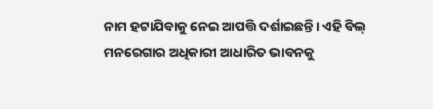ନାମ ହଟାଯିବାକୁ ନେଇ ଆପତ୍ତି ଦର୍ଶାଇଛନ୍ତି। ଏହି ବିଲ୍ ମନରେଗାର ଅଧିକାରୀ ଆଧାରିତ ଭାବନକୁ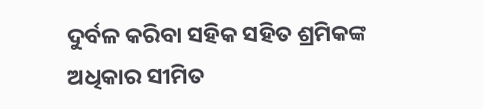ଦୁର୍ବଳ କରିବା ସହିକ ସହିତ ଶ୍ରମିକଙ୍କ ଅଧିକାର ସୀମିତ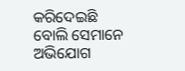କରିଦେଇଛି ବୋଲି ସେମାନେ ଅଭିଯୋଗ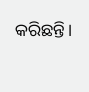କରିଛନ୍ତି।